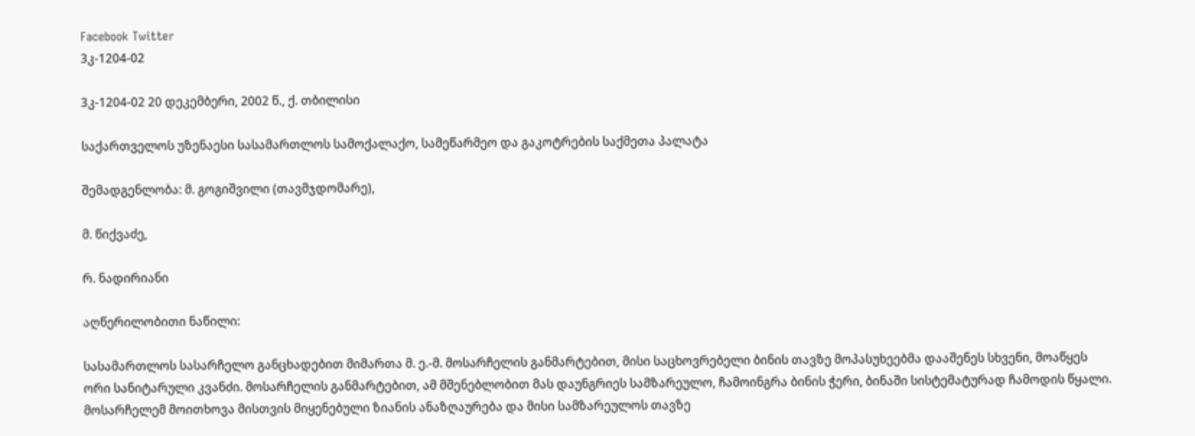Facebook Twitter
3კ-1204-02

3კ-1204-02 20 დეკემბერი, 2002 წ., ქ. თბილისი

საქართველოს უზენაესი სასამართლოს სამოქალაქო, სამეწარმეო და გაკოტრების საქმეთა პალატა

შემადგენლობა: მ. გოგიშვილი (თავმჯდომარე),

მ. წიქვაძე,

რ. ნადირიანი

აღწერილობითი ნაწილი:

სასამართლოს სასარჩელო განცხადებით მიმართა მ. ე.-მ. მოსარჩელის განმარტებით, მისი საცხოვრებელი ბინის თავზე მოპასუხეებმა დააშენეს სხვენი, მოაწყეს ორი სანიტარული კვანძი. მოსარჩელის განმარტებით, ამ მშენებლობით მას დაუნგრიეს სამზარეულო, ჩამოინგრა ბინის ჭერი, ბინაში სისტემატურად ჩამოდის წყალი. მოსარჩელემ მოითხოვა მისთვის მიყენებული ზიანის ანაზღაურება და მისი სამზარეულოს თავზე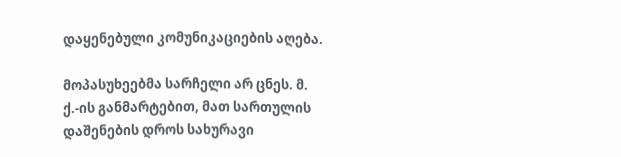დაყენებული კომუნიკაციების აღება.

მოპასუხეებმა სარჩელი არ ცნეს. მ. ქ.-ის განმარტებით, მათ სართულის დაშენების დროს სახურავი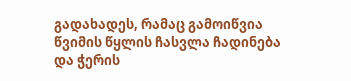გადახადეს, რამაც გამოიწვია წვიმის წყლის ჩასვლა ჩადინება და ჭერის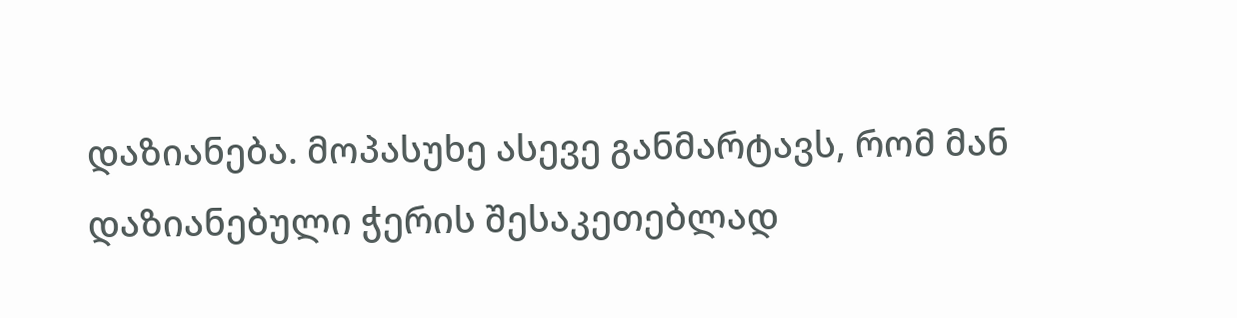დაზიანება. მოპასუხე ასევე განმარტავს, რომ მან დაზიანებული ჭერის შესაკეთებლად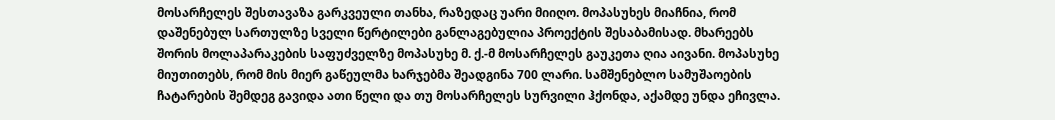მოსარჩელეს შესთავაზა გარკვეული თანხა, რაზედაც უარი მიიღო. მოპასუხეს მიაჩნია, რომ დაშენებულ სართულზე სველი წერტილები განლაგებულია პროექტის შესაბამისად. მხარეებს შორის მოლაპარაკების საფუძველზე მოპასუხე მ. ქ.-მ მოსარჩელეს გაუკეთა ღია აივანი. მოპასუხე მიუთითებს, რომ მის მიერ გაწეულმა ხარჯებმა შეადგინა 700 ლარი. სამშენებლო სამუშაოების ჩატარების შემდეგ გავიდა ათი წელი და თუ მოსარჩელეს სურვილი ჰქონდა, აქამდე უნდა ეჩივლა.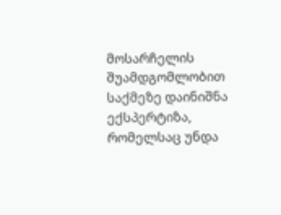მოსარჩელის შუამდგომლობით საქმეზე დაინიშნა ექსპერტიზა, რომელსაც უნდა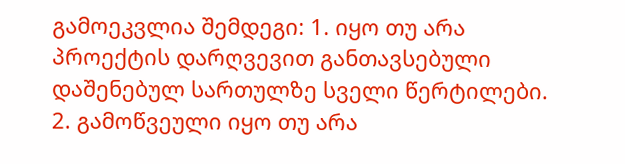გამოეკვლია შემდეგი: 1. იყო თუ არა პროექტის დარღვევით განთავსებული დაშენებულ სართულზე სველი წერტილები. 2. გამოწვეული იყო თუ არა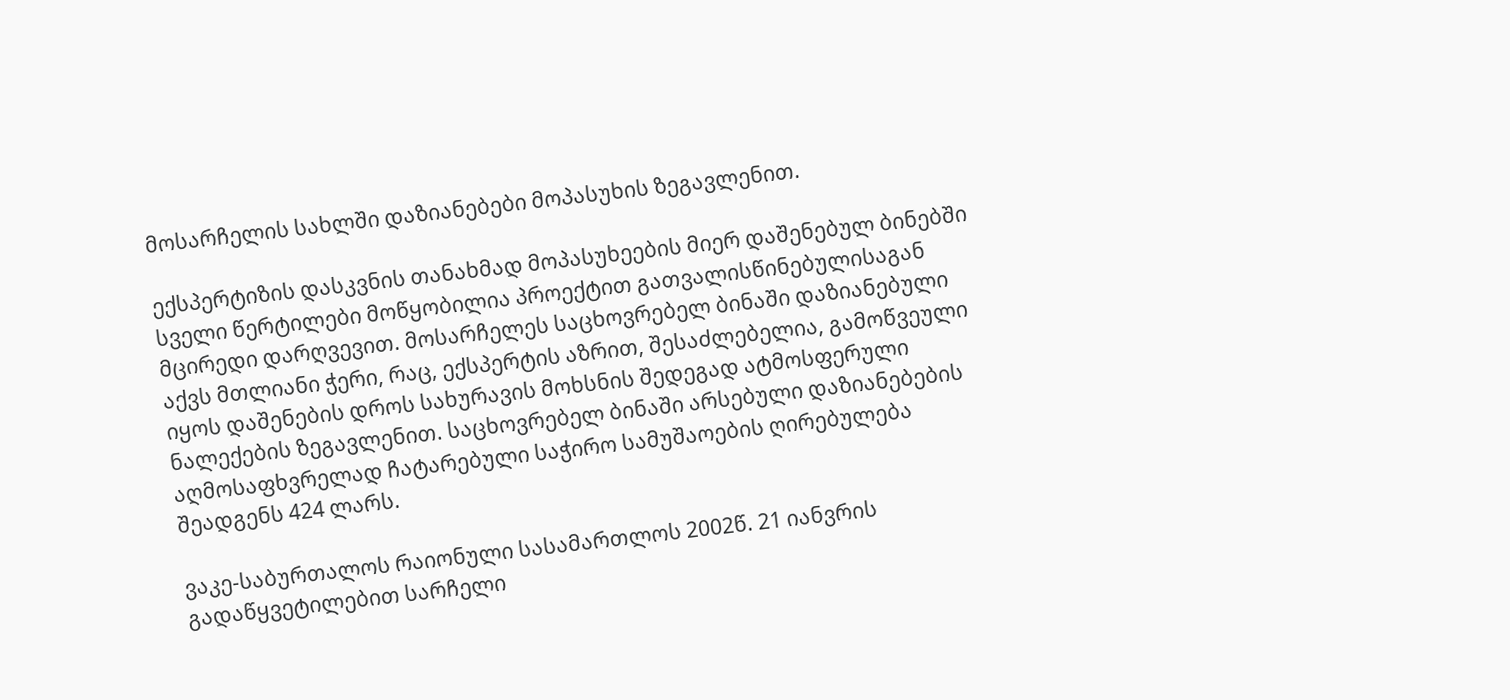მოსარჩელის სახლში დაზიანებები მოპასუხის ზეგავლენით.

ექსპერტიზის დასკვნის თანახმად მოპასუხეების მიერ დაშენებულ ბინებში სველი წერტილები მოწყობილია პროექტით გათვალისწინებულისაგან მცირედი დარღვევით. მოსარჩელეს საცხოვრებელ ბინაში დაზიანებული აქვს მთლიანი ჭერი, რაც, ექსპერტის აზრით, შესაძლებელია, გამოწვეული იყოს დაშენების დროს სახურავის მოხსნის შედეგად ატმოსფერული ნალექების ზეგავლენით. საცხოვრებელ ბინაში არსებული დაზიანებების აღმოსაფხვრელად ჩატარებული საჭირო სამუშაოების ღირებულება შეადგენს 424 ლარს.

ვაკე-საბურთალოს რაიონული სასამართლოს 2002წ. 21 იანვრის გადაწყვეტილებით სარჩელი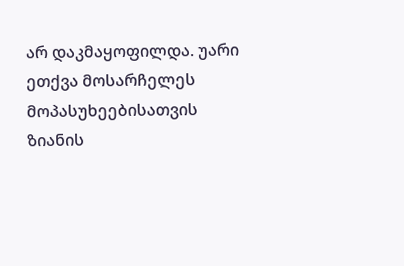არ დაკმაყოფილდა. უარი ეთქვა მოსარჩელეს მოპასუხეებისათვის ზიანის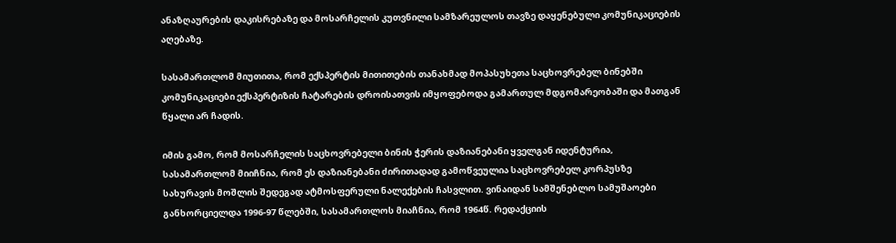ანაზღაურების დაკისრებაზე და მოსარჩელის კუთვნილი სამზარეულოს თავზე დაყენებული კომუნიკაციების აღებაზე.

სასამართლომ მიუთითა, რომ ექსპერტის მითითების თანახმად მოპასუხეთა საცხოვრებელ ბინებში კომუნიკაციები ექსპერტიზის ჩატარების დროისათვის იმყოფებოდა გამართულ მდგომარეობაში და მათგან წყალი არ ჩადის.

იმის გამო, რომ მოსარჩელის საცხოვრებელი ბინის ჭერის დაზიანებანი ყველგან იდენტურია, სასამართლომ მიიჩნია, რომ ეს დაზიანებანი ძირითადად გამოწვეულია საცხოვრებელ კორპუსზე სახურავის მოშლის შედეგად ატმოსფერული ნალექების ჩასვლით. ვინაიდან სამშენებლო სამუშაოები განხორციელდა 1996-97 წლებში, სასამართლოს მიაჩნია, რომ 1964წ. რედაქციის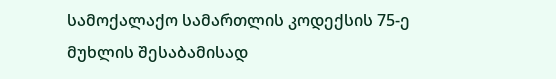სამოქალაქო სამართლის კოდექსის 75-ე მუხლის შესაბამისად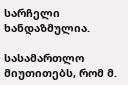სარჩელი ხანდაზმულია.

სასამართლო მიუთითებს, რომ მ.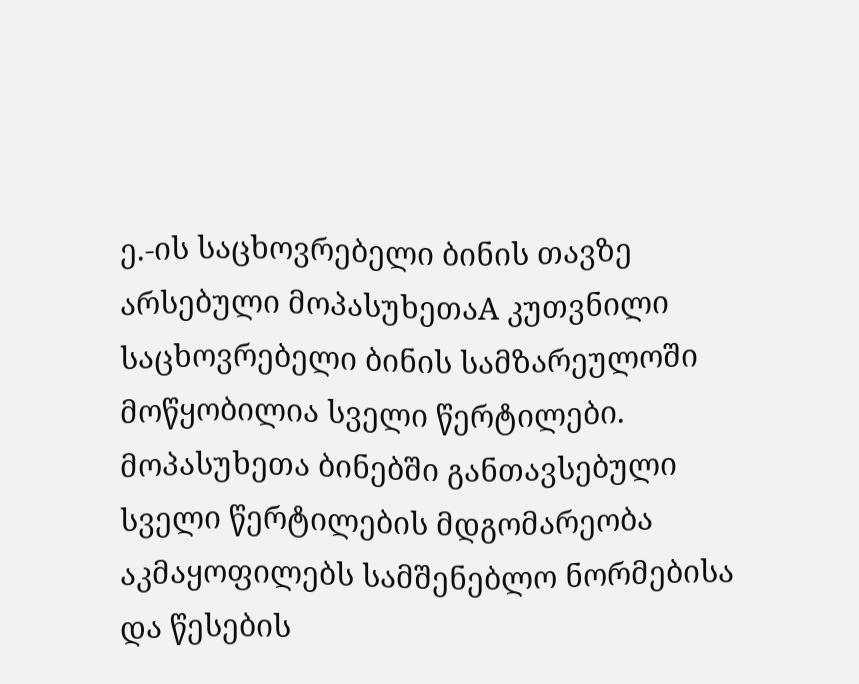ე.-ის საცხოვრებელი ბინის თავზე არსებული მოპასუხეთაA კუთვნილი საცხოვრებელი ბინის სამზარეულოში მოწყობილია სველი წერტილები. მოპასუხეთა ბინებში განთავსებული სველი წერტილების მდგომარეობა აკმაყოფილებს სამშენებლო ნორმებისა და წესების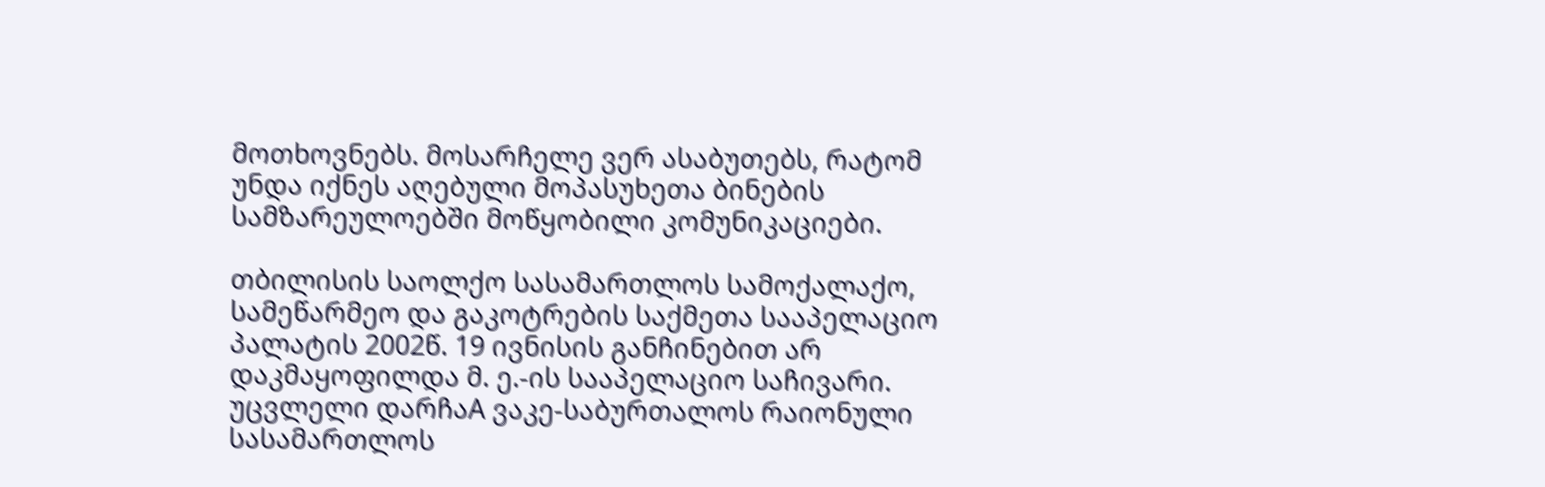მოთხოვნებს. მოსარჩელე ვერ ასაბუთებს, რატომ უნდა იქნეს აღებული მოპასუხეთა ბინების სამზარეულოებში მოწყობილი კომუნიკაციები.

თბილისის საოლქო სასამართლოს სამოქალაქო, სამეწარმეო და გაკოტრების საქმეთა სააპელაციო პალატის 2002წ. 19 ივნისის განჩინებით არ დაკმაყოფილდა მ. ე.-ის სააპელაციო საჩივარი. უცვლელი დარჩაA ვაკე-საბურთალოს რაიონული სასამართლოს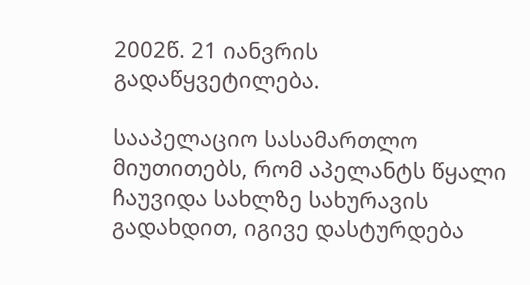2002წ. 21 იანვრის გადაწყვეტილება.

სააპელაციო სასამართლო მიუთითებს, რომ აპელანტს წყალი ჩაუვიდა სახლზე სახურავის გადახდით, იგივე დასტურდება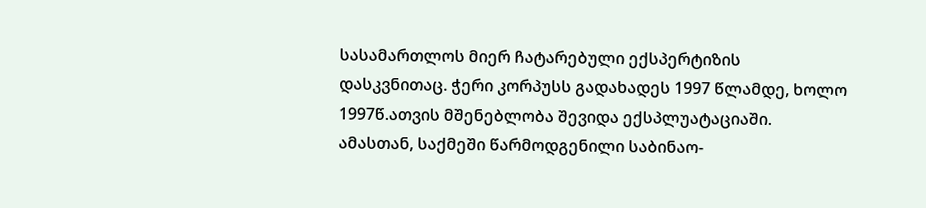სასამართლოს მიერ ჩატარებული ექსპერტიზის დასკვნითაც. ჭერი კორპუსს გადახადეს 1997 წლამდე, ხოლო 1997წ.ათვის მშენებლობა შევიდა ექსპლუატაციაში. ამასთან, საქმეში წარმოდგენილი საბინაო-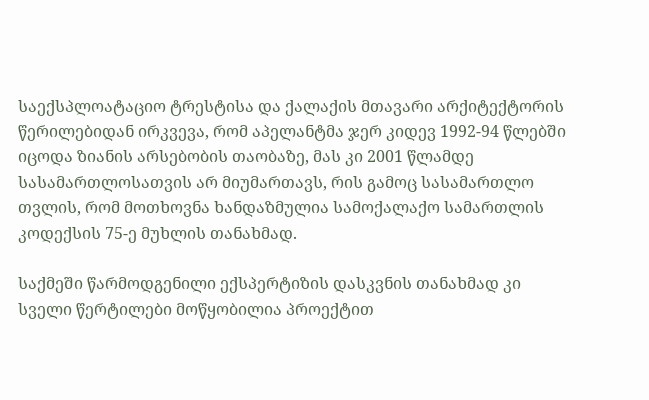საექსპლოატაციო ტრესტისა და ქალაქის მთავარი არქიტექტორის წერილებიდან ირკვევა, რომ აპელანტმა ჯერ კიდევ 1992-94 წლებში იცოდა ზიანის არსებობის თაობაზე, მას კი 2001 წლამდე სასამართლოსათვის არ მიუმართავს, რის გამოც სასამართლო თვლის, რომ მოთხოვნა ხანდაზმულია სამოქალაქო სამართლის კოდექსის 75-ე მუხლის თანახმად.

საქმეში წარმოდგენილი ექსპერტიზის დასკვნის თანახმად კი სველი წერტილები მოწყობილია პროექტით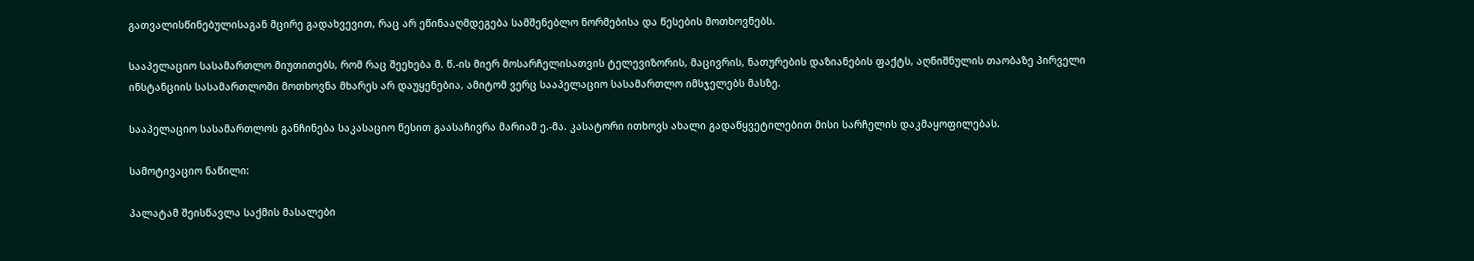გათვალისწინებულისაგან მცირე გადახვევით, რაც არ ეწინააღმდეგება სამშენებლო ნორმებისა და წესების მოთხოვნებს.

სააპელაციო სასამართლო მიუთითებს, რომ რაც შეეხება მ. წ.-ის მიერ მოსარჩელისათვის ტელევიზორის, მაცივრის, ნათურების დაზიანების ფაქტს, აღნიშნულის თაობაზე პირველი ინსტანციის სასამართლოში მოთხოვნა მხარეს არ დაუყენებია, ამიტომ ვერც სააპელაციო სასამართლო იმსჯელებს მასზე.

სააპელაციო სასამართლოს განჩინება საკასაციო წესით გაასაჩივრა მარიამ ე.-მა. კასატორი ითხოვს ახალი გადაწყვეტილებით მისი სარჩელის დაკმაყოფილებას.

სამოტივაციო ნაწილი:

პალატამ შეისწავლა საქმის მასალები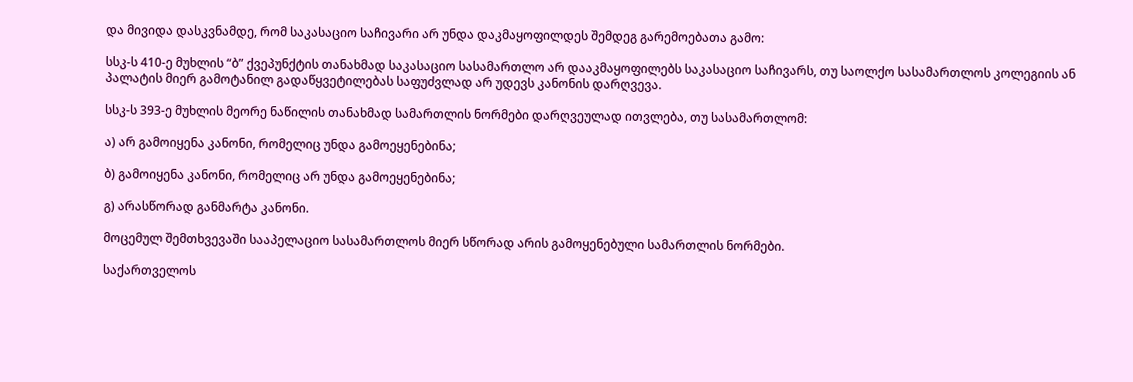და მივიდა დასკვნამდე, რომ საკასაციო საჩივარი არ უნდა დაკმაყოფილდეს შემდეგ გარემოებათა გამო:

სსკ-ს 410-ე მუხლის “ბ” ქვეპუნქტის თანახმად საკასაციო სასამართლო არ დააკმაყოფილებს საკასაციო საჩივარს, თუ საოლქო სასამართლოს კოლეგიის ან პალატის მიერ გამოტანილ გადაწყვეტილებას საფუძვლად არ უდევს კანონის დარღვევა.

სსკ-ს 393-ე მუხლის მეორე ნაწილის თანახმად სამართლის ნორმები დარღვეულად ითვლება, თუ სასამართლომ:

ა) არ გამოიყენა კანონი, რომელიც უნდა გამოეყენებინა;

ბ) გამოიყენა კანონი, რომელიც არ უნდა გამოეყენებინა;

გ) არასწორად განმარტა კანონი.

მოცემულ შემთხვევაში სააპელაციო სასამართლოს მიერ სწორად არის გამოყენებული სამართლის ნორმები.

საქართველოს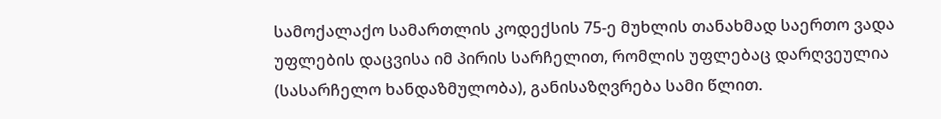სამოქალაქო სამართლის კოდექსის 75-ე მუხლის თანახმად საერთო ვადა უფლების დაცვისა იმ პირის სარჩელით, რომლის უფლებაც დარღვეულია (სასარჩელო ხანდაზმულობა), განისაზღვრება სამი წლით.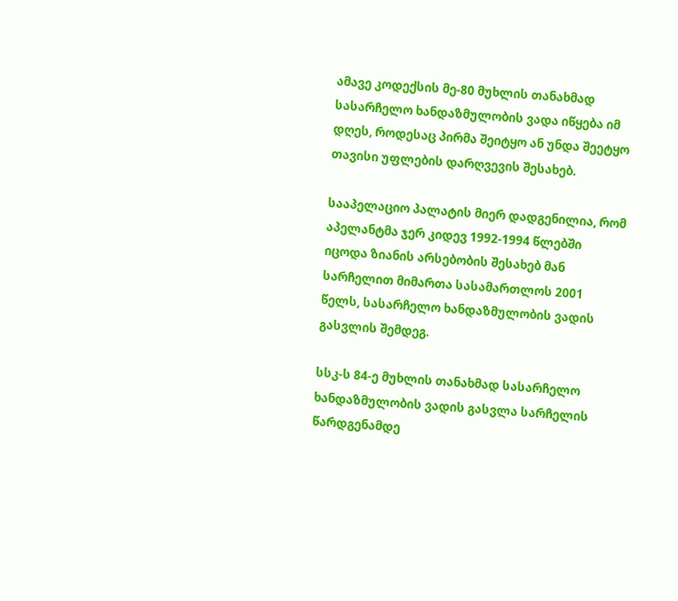ამავე კოდექსის მე-80 მუხლის თანახმად სასარჩელო ხანდაზმულობის ვადა იწყება იმ დღეს, როდესაც პირმა შეიტყო ან უნდა შეეტყო თავისი უფლების დარღვევის შესახებ.

სააპელაციო პალატის მიერ დადგენილია, რომ აპელანტმა ჯერ კიდევ 1992-1994 წლებში იცოდა ზიანის არსებობის შესახებ მან სარჩელით მიმართა სასამართლოს 2001 წელს, სასარჩელო ხანდაზმულობის ვადის გასვლის შემდეგ.

სსკ-ს 84-ე მუხლის თანახმად სასარჩელო ხანდაზმულობის ვადის გასვლა სარჩელის წარდგენამდე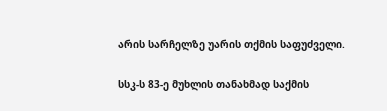არის სარჩელზე უარის თქმის საფუძველი.

სსკ-ს 83-ე მუხლის თანახმად საქმის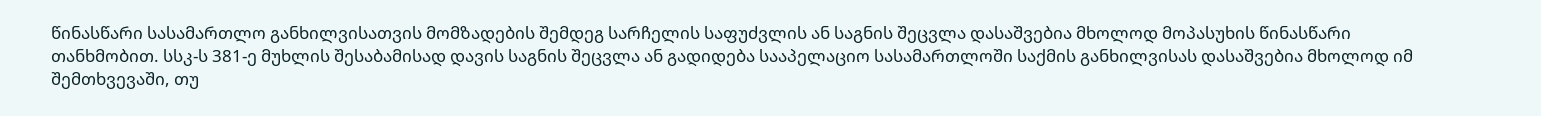წინასწარი სასამართლო განხილვისათვის მომზადების შემდეგ სარჩელის საფუძვლის ან საგნის შეცვლა დასაშვებია მხოლოდ მოპასუხის წინასწარი თანხმობით. სსკ-ს 381-ე მუხლის შესაბამისად დავის საგნის შეცვლა ან გადიდება სააპელაციო სასამართლოში საქმის განხილვისას დასაშვებია მხოლოდ იმ შემთხვევაში, თუ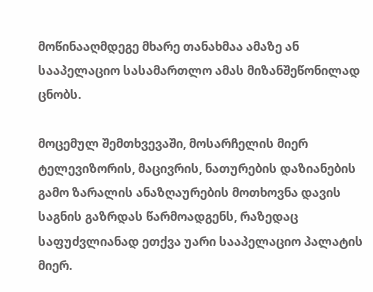მოწინააღმდეგე მხარე თანახმაა ამაზე ან სააპელაციო სასამართლო ამას მიზანშეწონილად ცნობს.

მოცემულ შემთხვევაში, მოსარჩელის მიერ ტელევიზორის, მაცივრის, ნათურების დაზიანების გამო ზარალის ანაზღაურების მოთხოვნა დავის საგნის გაზრდას წარმოადგენს, რაზედაც საფუძვლიანად ეთქვა უარი სააპელაციო პალატის მიერ.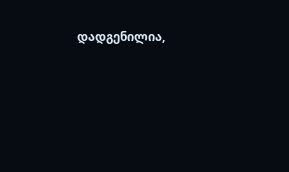დადგენილია,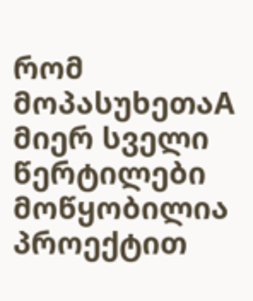რომ მოპასუხეთაA მიერ სველი წერტილები მოწყობილია პროექტით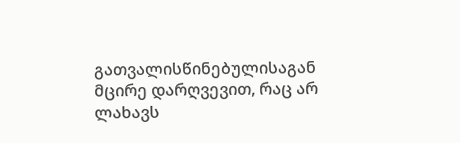გათვალისწინებულისაგან მცირე დარღვევით, რაც არ ლახავს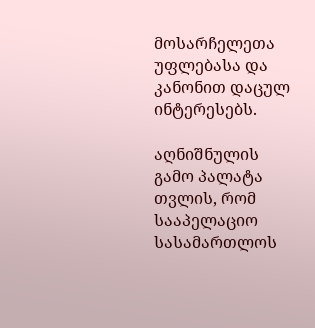მოსარჩელეთა უფლებასა და კანონით დაცულ ინტერესებს.

აღნიშნულის გამო პალატა თვლის, რომ სააპელაციო სასამართლოს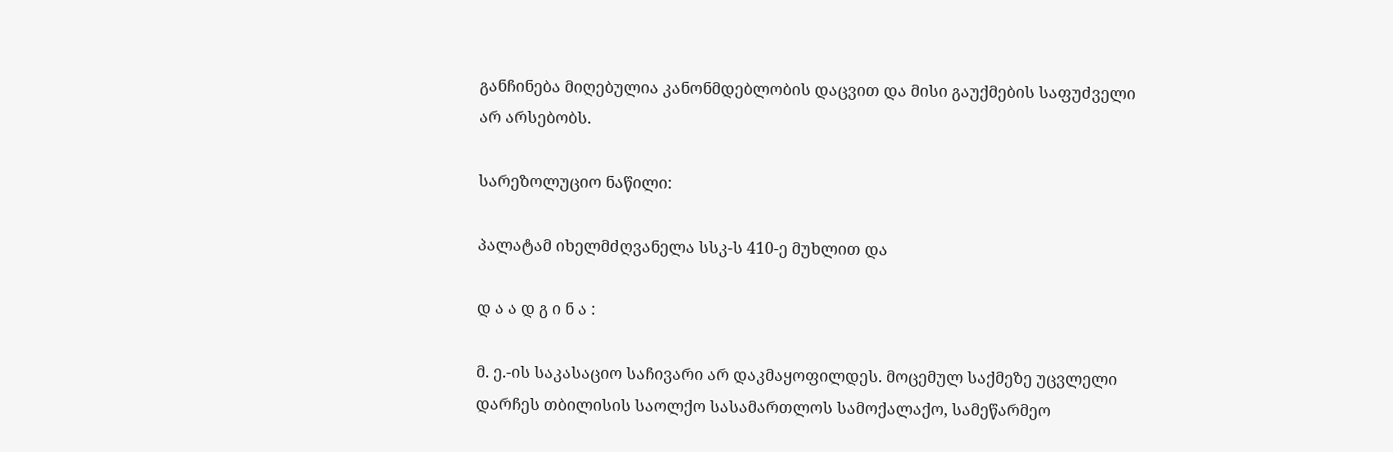განჩინება მიღებულია კანონმდებლობის დაცვით და მისი გაუქმების საფუძველი არ არსებობს.

სარეზოლუციო ნაწილი:

პალატამ იხელმძღვანელა სსკ-ს 410-ე მუხლით და

დ ა ა დ გ ი ნ ა :

მ. ე.-ის საკასაციო საჩივარი არ დაკმაყოფილდეს. მოცემულ საქმეზე უცვლელი დარჩეს თბილისის საოლქო სასამართლოს სამოქალაქო, სამეწარმეო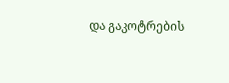და გაკოტრების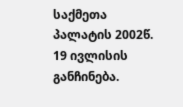საქმეთა პალატის 2002წ. 19 ივლისის განჩინება.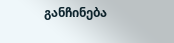განჩინება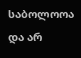საბოლოოა და არ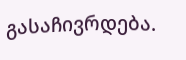გასაჩივრდება.